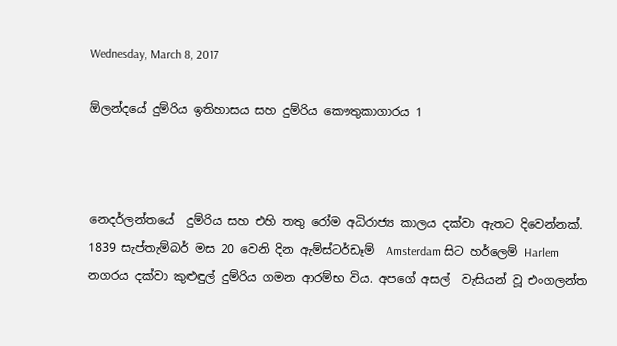Wednesday, March 8, 2017

ඕලන්දයේ දුම්රිය ඉතිහාසය සහ දුම්රිය කෞතුකාගාරය 1



නෙදර්ලන්තයේ  දුම්රිය සහ එහි තතු රෝම අධිරාජ්‍ය කාලය දක්වා ඇතට දිවෙන්නක්. 1839 සැප්තැම්බර් මස 20 වෙනි දින ඇම්ස්ටර්ඩෑම්  Amsterdam සිට හර්ලෙම් Harlem  නගරය දක්වා කුළුඳුල් දුම්රිය ගමන ආරම්භ විය. අපගේ අසල්  වැසියන් වූ එංගලන්ත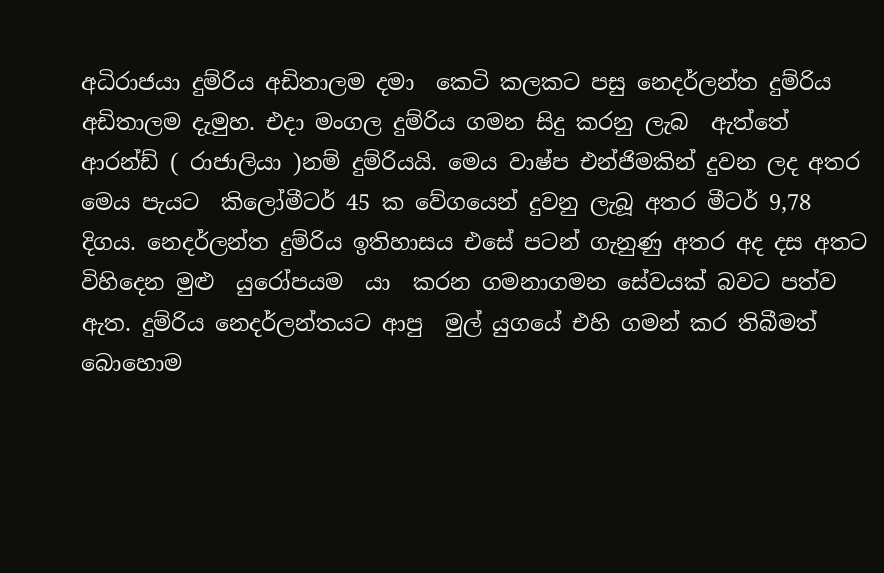අධිරාජයා දුම්රිය අඩිතාලම දමා  කෙටි කලකට පසු නෙදර්ලන්ත දුම්රිය අඩිතාලම දැමුහ. එදා මංගල දුම්රිය ගමන සිදු කරනු ලැබ  ඇත්තේ ආරන්ඩ් ( රාජාලියා )නම් දුම්රියයි. මෙය වාෂ්ප එන්ජිමකින් දුවන ලද අතර මෙය පැයට  කිලෝමීටර් 45 ක වේගයෙන් දුවනු ලැබූ අතර මීටර් 9,78 දිගය. නෙදර්ලන්ත දුම්රිය ඉතිහාසය එසේ පටන් ගැනුණු අතර අද දස අතට විහිදෙන මුළු  යුරෝපයම  යා  කරන ගමනාගමන සේවයක් බවට පත්ව ඇත. දුම්රිය නෙදර්ලන්තයට ආපු  මුල් යුගයේ එහි ගමන් කර තිබීමත් බොහොම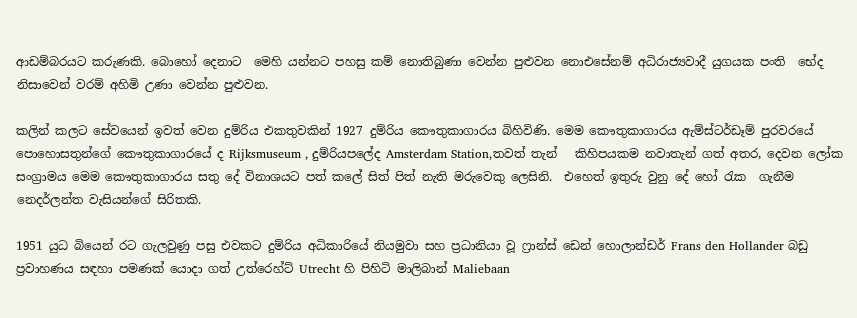ආඩම්බරයට කරුණකි. බොහෝ දෙනාට  මෙහි යන්නට පහසු කම් නොතිබුණා වෙන්න පුළුවන නොඑසේනම් අධිරාජ්‍යවාදී යුගයක පංති  භේද නිසාවෙන් වරම් අහිමි උණා වෙන්න පුළුවන.

කලින් කලට සේවයෙන් ඉවත් වෙන දුම්රිය එකතුවකින් 1927 දුම්රිය කෞතුකාගාරය බිහිවිණි. මෙම කෞතුකාගාරය ඇම්ස්ටර්ඩෑම් පුරවරයේ පොහොසතුන්ගේ කෞතුකාගාරයේ ද Rijksmuseum , දුම්රියපලේද Amsterdam Station,තවත් තැන්   කිහිපයකම නවාතැන් ගත් අතර, දෙවන ලෝක සංග්‍රාමය මෙම කෞතුකාගාරය සතු දේ විනාශයට පත් කලේ සිත් පිත් නැති මරුවෙකු ලෙසිනි.  එහෙත් ඉතුරු වුනු දේ හෝ රැක  ගැනීම නෙදර්ලන්ත වැසියන්ගේ සිරිතකි.

1951 යුධ බියෙන් රට ගැලවුණු පසු එවකට දුම්රිය අධිකාරියේ නියමුවා සහ ප්‍රධානියා වූ ෆ්‍රාන්ස් ඩෙන් හොලාන්ඩර් Frans den Hollander බඩු ප්‍රවාහණය සඳහා පමණක් යොදා ගත් උත්රෙහ්ට් Utrecht හි පිහිටි මාලිබාන් Maliebaan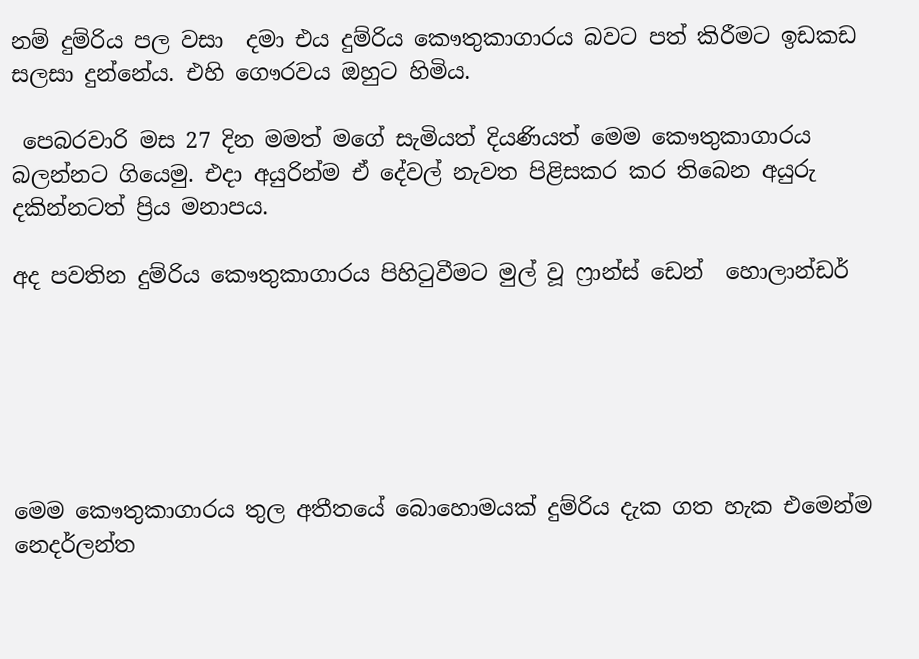නම් දුම්රිය පල වසා  දමා එය දුම්රිය කෞතුකාගාරය බවට පත් කිරීමට ඉඩකඩ සලසා දුන්නේය. එහි ගෞරවය ඔහුට හිමිය.

 පෙබරවාරි මස 27 දින මමත් මගේ සැමියත් දියණියත් මෙම කෞතුකාගාරය බලන්නට ගියෙමු. එදා අයුරින්ම ඒ දේවල් නැවත පිළිසකර කර තිබෙන අයුරු දකින්නටත් ප්‍රිය මනාපය.

අද පවතින දුම්රිය කෞතුකාගාරය පිහිටුවීමට මුල් වූ ෆ්‍රාන්ස් ඩෙන්  හොලාන්ඩර්






මෙම කෞතුකාගාරය තුල අතීතයේ බොහොමයක් දුම්රිය දැක ගත හැක එමෙන්ම නෙදර්ලන්ත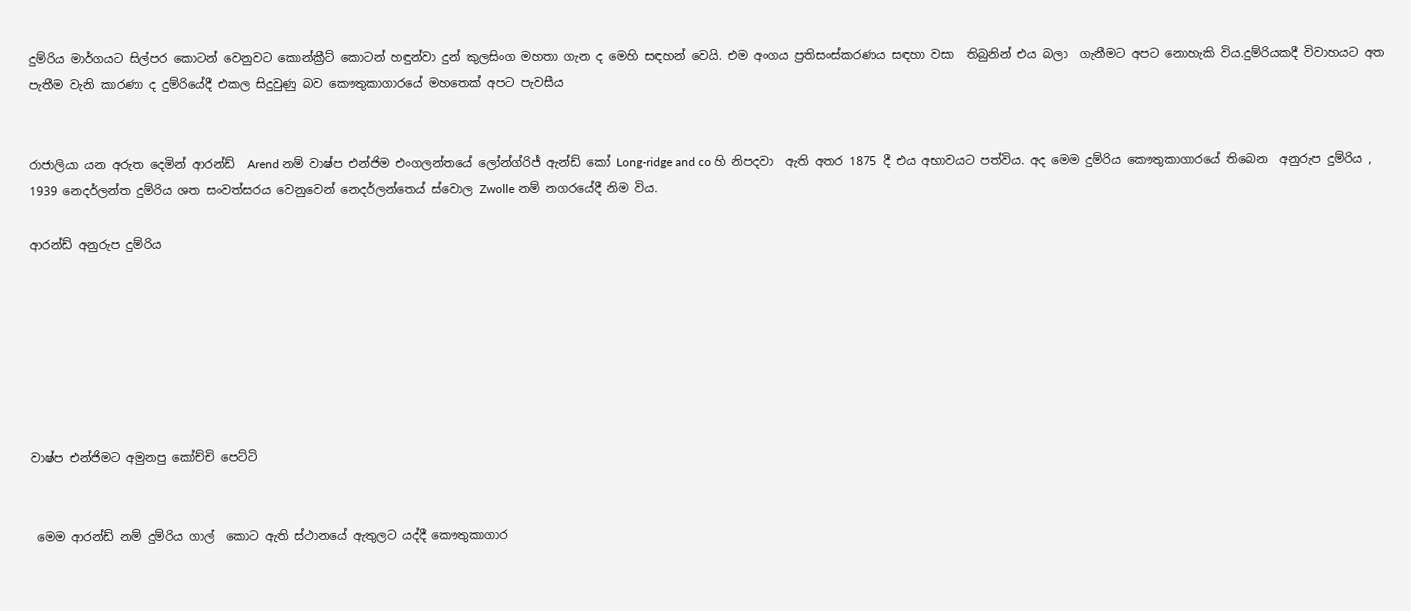දුම්රිය මාර්ගයට සිල්පර කොටන් වෙනුවට කොන්ක්‍රීට් කොටන් හඳුන්වා දුන් කුලසිංග මහතා ගැන ද මෙහි සඳහන් වෙයි. එම අංගය ප්‍රතිසංස්කරණය සඳහා වසා  තිබුනින් එය බලා  ගැනීමට අපට නොහැකි විය.දුම්රියකදී විවාහයට අත පැතීම වැනි කාරණා ද දුම්රියේදී එකල සිදුවුණු බව කෞතුකාගාරයේ මහතෙක් අපට පැවසීය


රාජාලියා යන අරුත දෙමින් ආරන්ඩ්  Arend නම් වාෂ්ප එන්ජිම එංගලන්තයේ ලෝන්ග්රිජ් ඇන්ඩ් කෝ Long-ridge and co හි නිපදවා  ඇති අතර 1875 දී එය අභාවයට පත්විය. අද මෙම දුම්රිය කෞතුකාගාරයේ තිබෙන  අනුරුප දුම්රිය , 1939 නෙදර්ලන්ත දුම්රිය ශත සංවත්සරය වෙනුවෙන් නෙදර්ලන්තෙය් ස්වොල Zwolle නම් නගරයේදී නිම විය.

ආරන්ඩ් අනුරුප දුම්රිය







වාෂ්ප එන්ජිමට අමුනපු කෝච්චි පෙට්ටි


 මෙම ආරන්ඩ් නම් දුම්රිය ගාල්  කොට ඇති ස්ථානයේ ඇතුලට යද්දී කෞතුකාගාර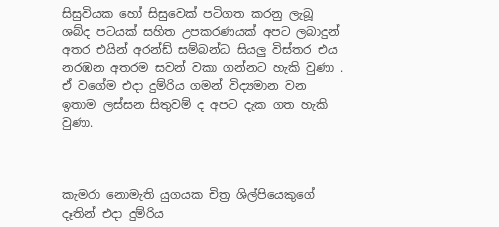සිසුවියක හෝ සිසුවෙක් පටිගත කරනු ලැබූ ශබ්ද පටයක් සහිත උපකරණයක් අපට ලබාදුන් අතර එයින් අරන්ඩ් සම්බන්ධ සියලු විස්තර එය නරඹන අතරම සවන් වකා ගන්නට හැකි වුණා . ඒ වගේම එදා දුම්රිය ගමන් විද්‍යමාන වන ඉතාම ලස්සන සිතුවම් ද අපට දැක ගත හැකි වුණා.



කැමරා නොමැති යුගයක චිත්‍ර ශිල්පියෙකුගේ දෑතින් එදා දුම්රිය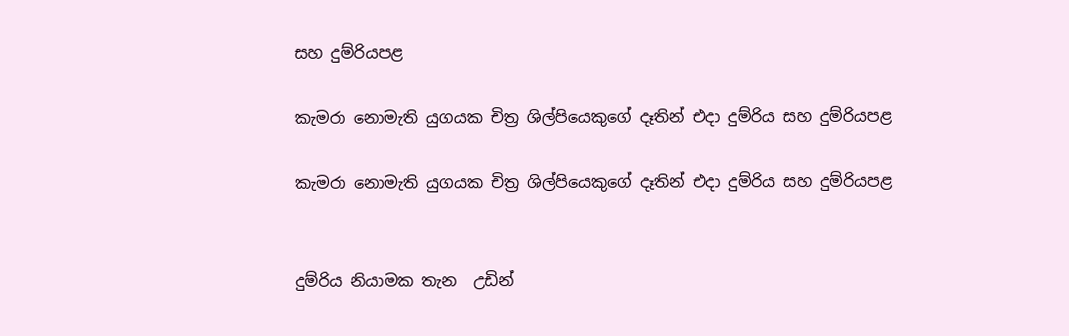සහ දුම්රියපළ

කැමරා නොමැති යුගයක චිත්‍ර ශිල්පියෙකුගේ දෑතින් එදා දුම්රිය සහ දුම්රියපළ

කැමරා නොමැති යුගයක චිත්‍ර ශිල්පියෙකුගේ දෑතින් එදා දුම්රිය සහ දුම්රියපළ


දුම්රිය නියාමක තැන  උඩින්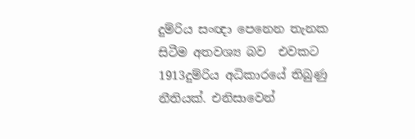දුම්රිය සංඥා පෙනෙන තැනක සිටීම අතවශ්‍ය බව  එවකට  1913දුම්රිය අධිකාරයේ තිබුණු නීතියක්. එනිසාවෙන්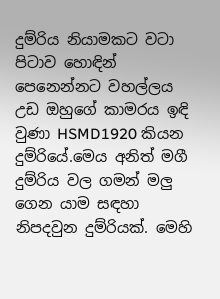දුම්රිය නියාමකට වටා පිටාව හොඳින් පෙනෙන්නට වහල්ලය උඩ ඔහුගේ කාමරය ඉඳි වුණා HSMD1920 කියන දුම්රියේ.මෙය අනිත් මගී දුම්රිය වල ගමන් මලු ගෙන යාම සඳහා  නිපදවුන දුම්රියක්. මෙහි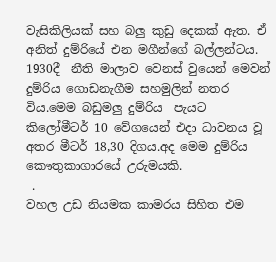වැසිකිලියක් සහ බලු කුඩු දෙකක් ඇත. ඒ අනිත් දුම්රියේ එන මගීන්ගේ බල්ලන්ටය. 1930දී  නීති මාලාව වෙනස් වුයෙන් මෙවන් දුම්රිය ගොඩනැගීම සහමුලින් නතර විය.මෙම බඩුමලු දුම්රිය  පැයට  කිලෝමීටර් 10 වේගයෙන් එදා ධාවනය වූ අතර මීටර් 18,30 දිගය.අද මෙම දුම්රිය කෞතුකාගාරයේ උරුමයකි.
 .
වහල උඩ නියමක කාමරය සිහිත එම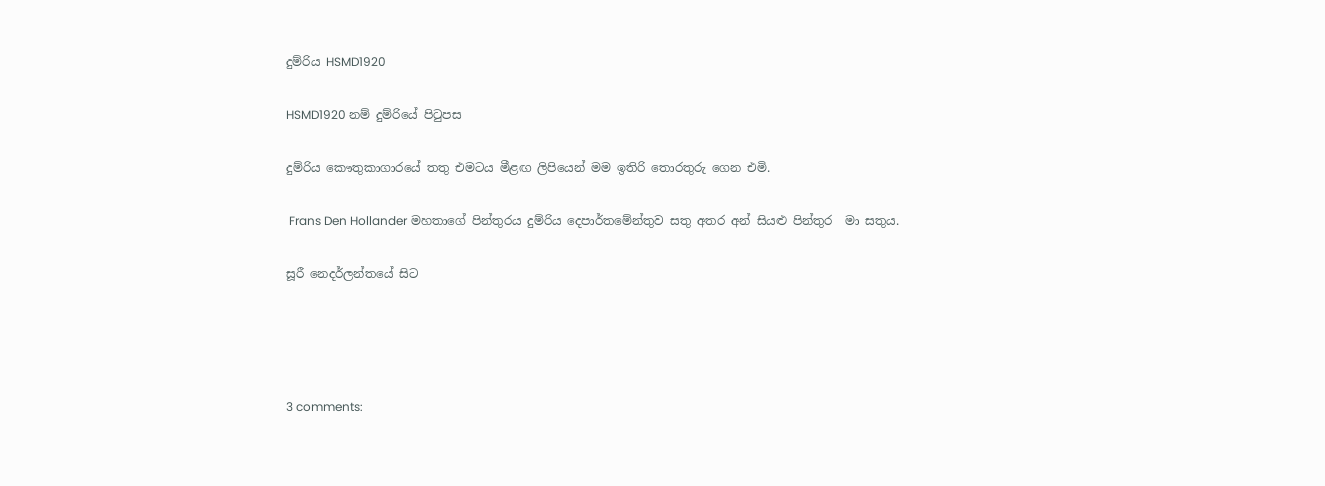දුම්රිය HSMD1920

HSMD1920 නම් දුම්රියේ පිටුපස

දුම්රිය කෞතුකාගාරයේ තතු එමටය මීළඟ ලිපියෙන් මම ඉතිරි තොරතුරු ගෙන එමි.

 Frans Den Hollander මහතාගේ පින්තුරය දුම්රිය දෙපාර්තමේන්තුව සතු අතර අන් සියළු පින්තුර  මා සතුය.

සූරී නෙදර්ලන්තයේ සිට




3 comments: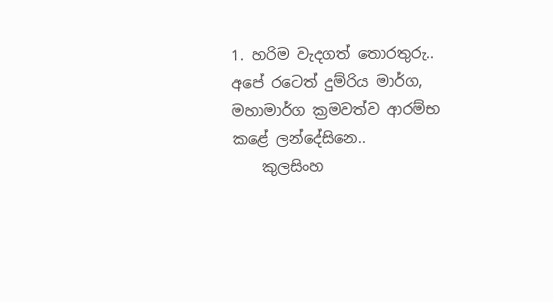1. හරිම වැදගත් තොරතුරු.. අපේ රටෙත් දුම්රිය මාර්ග, මහාමාර්ග ක්‍රමවත්ව ආරම්භ කළේ ලන්දේසිනෙ..
    කුලසිංහ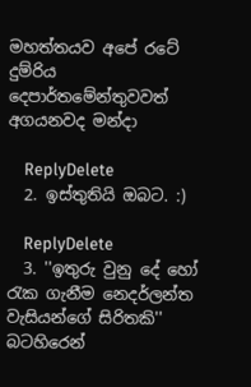මහත්තයව අපේ රටේ දුම්රිය දෙපාර්තමේන්තුවවත් අගයනවද මන්දා

    ReplyDelete
  2. ඉස්තුතියි ඔබට. :)

    ReplyDelete
  3. ''ඉතුරු වුනු දේ හෝ රැක ගැනීම නෙදර්ලන්ත වැසියන්ගේ සිරිතකි'' බටහිරෙන්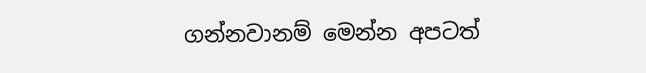ගන්නවානම් මෙන්න අපටත්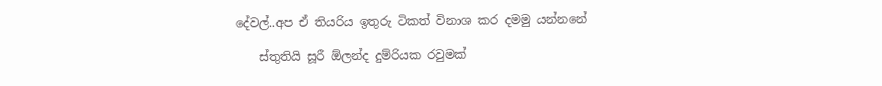දේවල්..අප ඒ තියරිය ඉතුරු ටිකත් විනාශ කර දමමු යන්නනේ

    ස්තුතියි සූරී ඕලන්ද දුම්රියක රවුමක්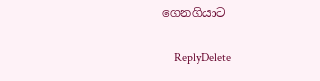ගෙනගියාට

    ReplyDelete